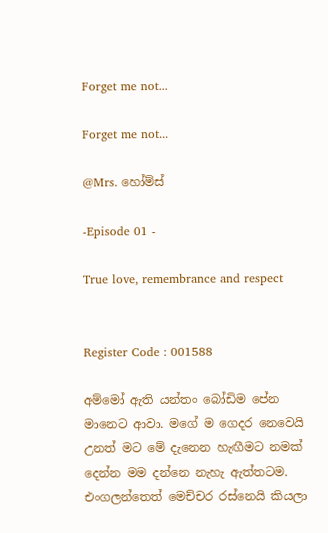Forget me not...

Forget me not...

@Mrs. හෝම්ස්

-Episode 01 -

True love, remembrance and respect


Register Code : 001588

අම්මෝ ඇති යන්තං බෝඩිම පේන මානෙට ආවා. මගේ ම ගෙදර නෙවෙයි උනත් මට මේ දැනෙන හැඟීමට නමක් දෙන්න මම දන්නෙ නැහැ ඇත්තටම. එංගලන්තෙත් මෙච්චර රස්නෙයි කියලා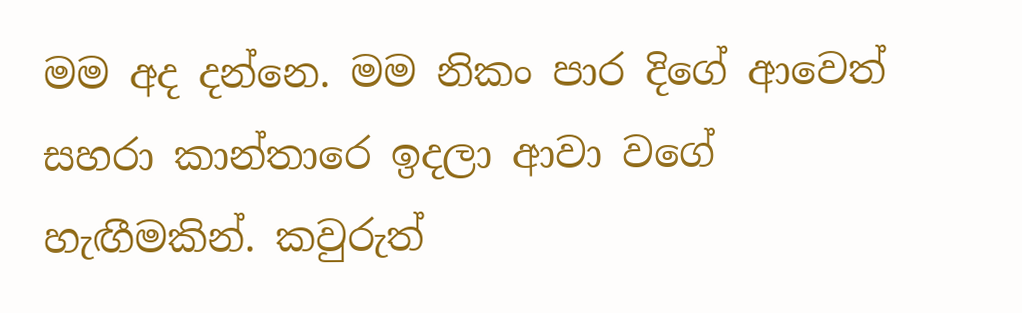මම අද දන්නෙ. මම නිකං පාර දිගේ ආවෙත් සහරා කාන්තාරෙ ඉදලා ආවා වගේ හැඟීමකින්. කවුරුත්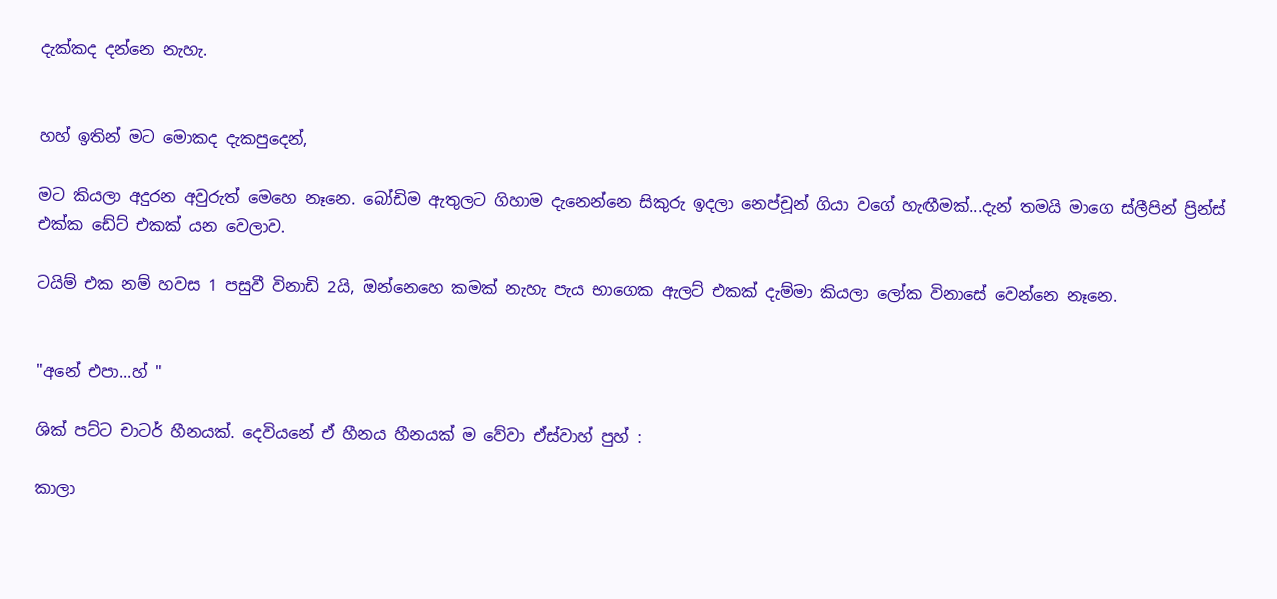දැක්කද දන්නෙ නැහැ.


හහ් ඉතින් මට මොකද දැකපුදෙන්,

මට කියලා අදුරන අවුරුත් මෙහෙ නෑනෙ. බෝඩිම ඇතුලට ගිහාම දැනෙන්නෙ සිකුරු ඉදලා නෙප්චූන් ගියා වගේ හැඟීමක්...දැන් තමයි මාගෙ ස්ලීපින් ප්‍රින්ස් එක්ක ඩේට් එකක් යන වෙලාව.

ටයිම් එක නම් හවස 1 පසුවී විනාඩි 2යි, ඔන්නෙහෙ කමක් නැහැ පැය භාගෙක ඇලට් එකක් දැම්මා කියලා ලෝක විනාසේ වෙන්නෙ නෑනෙ.


"අනේ එපා...හ් "

ශික් පට්ට චාටර් හීනයක්. දෙවියනේ ඒ හීනය හීනයක් ම වේවා ඒස්වාහ් පුහ් :

කාලා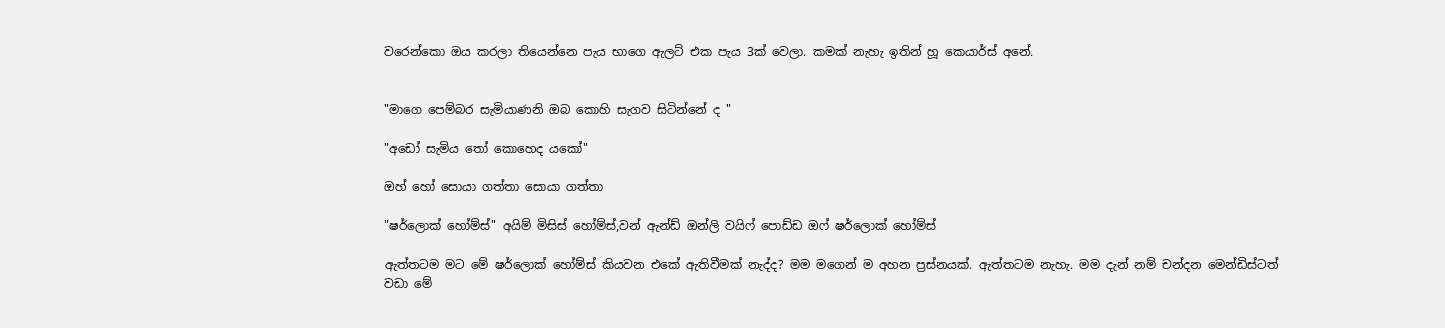වරෙන්කො ඔය කරලා තියෙන්නෙ පැය භාගෙ ඇලට් එක පැය 3ක් වෙලා. කමක් නැහැ ඉතින් හූ කෙයාර්ස් අනේ.


"මාගෙ පෙම්බර සැමියාණනි ඔබ කොහි සැගව සිටින්නේ ද "

"අඩෝ සැමිය තෝ කොහෙද යකෝ"

ඔහ් හෝ සොයා ගත්තා සොයා ගත්තා

"ෂර්ලොක් හෝම්ස්" අයිම් මිසිස් හෝම්ස්,වන් ඇන්ඩ් ඔන්ලි වයිෆ් පොඩ්ඩ ඔෆ් ෂර්ලොක් හෝම්ස්

ඇත්තටම මට මේ ෂර්ලොක් හෝම්ස් කියවන එකේ ඇතිවීමක් නැද්ද? මම මගෙන් ම අහන ප්‍රස්නයක්. ඇත්තටම නැහැ. මම දැන් නම් චන්දන මෙන්ඩිස්ටත් වඩා මේ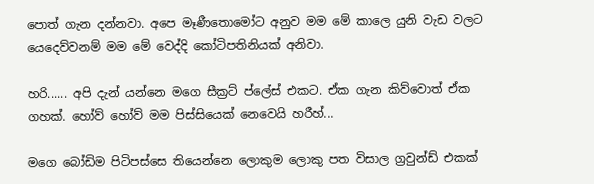පොත් ගැන දන්නවා. අපෙ මෑණීතොමෝට අනුව මම මේ කාලෙ යුනි වැඩ වලට යෙදෙව්වනම් මම මේ වෙද්දි කෝටිපතිනියක් අනිවා.

හරි...... අපි දැන් යන්නෙ මගෙ සීක්‍රට් ප්ලේස් එකට. ඒක ගැන කිව්වොත් ඒක ගහක්. හෝව් හෝව් මම පිස්සියෙක් නෙවෙයි හරීහ්...

මගෙ බෝඩිම පිටිපස්සෙ තියෙන්නෙ ලොකුම ලොකු පත විසාල ග්‍රවුන්ඩ් එකක්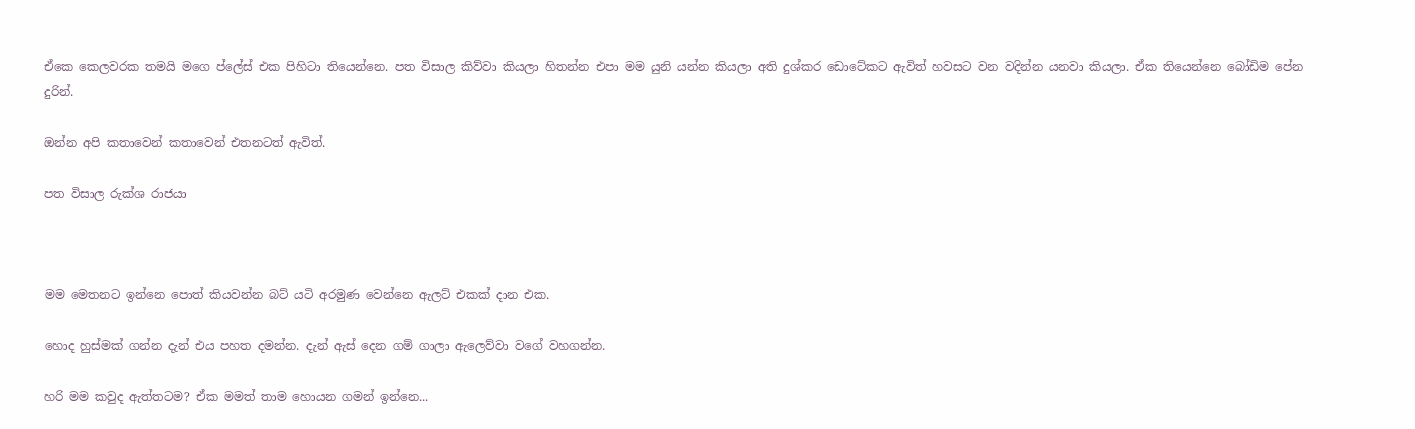ඒකෙ කෙලවරක තමයි මගෙ ප්ලේස් එක පිහිටා තියෙන්නෙ. පත විසාල කිව්වා කියලා හිතන්න එපා මම යුනි යන්න කියලා අති දුශ්කර ඩොටේකට ඇවිත් හවසට වන වදින්න යනවා කියලා. ඒක තියෙන්නෙ බෝඩිම පේන දුරින්.

ඔන්න අපි කතාවෙන් කතාවෙන් එතනටත් ඇවිත්.

පත විසාල රුක්ශ රාජයා



මම මෙතනට ඉන්නෙ පොත් කියවන්න බට් යටි අරමුණ වෙන්නෙ ඇලට් එකක් දාන එක.

හොද හුස්මක් ගන්න දැන් එය පහත දමන්න. දැන් ඇස් දෙන ගම් ගාලා ඇලෙව්වා වගේ වහගන්න.

හරි මම කවුද ඇත්තටම? ඒක මමත් තාම හොයන ගමන් ඉන්නෙ...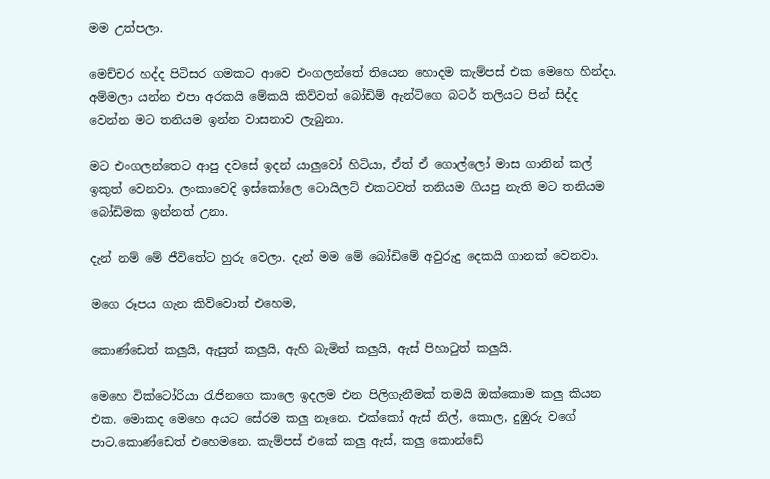මම උත්පලා.

මෙච්චර හද්ද පිටිසර ගමකට ආවෙ එංගලන්තේ තියෙන හොදම කැම්පස් එක මෙහෙ හින්දා. අම්මලා යන්න එපා අරකයි මේකයි කිව්වත් බෝඩිම් ඇන්ටිගෙ බටර් තලියට පින් සිද්ද වෙන්න මට තනියම ඉන්න වාසනාව ලැබුනා.

මට එංගලන්තෙට ආපු දවසේ ඉදන් යාලුවෝ හිටියා, ඒත් ඒ ගොල්ලෝ මාස ගානින් කල් ඉකුත් වෙනවා. ලංකාවෙදි ඉස්කෝලෙ ටොයිලට් එකටවත් තනියම ගියපු නැති මට තනියම බෝඩිමක ඉන්නත් උනා.

දැන් නම් මේ ජීවිතේට හුරු වෙලා. දැන් මම මේ බෝඩිමේ අවුරුදු දෙකයි ගානක් වෙනවා.

මගෙ රූපය ගැන කිව්වොත් එහෙම,

කොණ්ඩෙත් කලුයි, ඇසුත් කලුයි, ඇහි බැමිත් කලුයි, ඇස් පිහාටුත් කලුයි.

මෙහෙ වික්ටෝරියා රැජිනගෙ කාලෙ ඉදලම එන පිලිගැනීමක් තමයි ඔක්කොම කලු කියන එක. මොකද මෙහෙ අයට සේරම කලු නෑනෙ. එක්කෝ ඇස් නිල්, කොල, දුඹුරු වගේ පාට.කොණ්ඩෙත් එහෙමනෙ. කැම්පස් එකේ කලු ඇස්, කලු කොන්ඩේ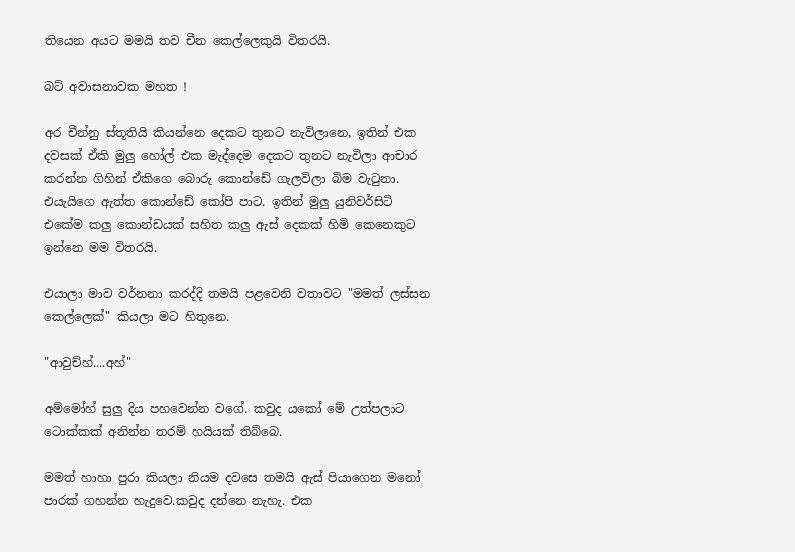තියෙන අයට මමයි තව චීන කෙල්ලෙකුයි විතරයි.

බට් අවාසනාවක මහත !

අර චීන්නු ස්තූතියි කියන්නෙ දෙකට තුනට නැවිලානෙ, ඉතින් එක දවසක් ඒකි මුලු හෝල් එක මැද්දෙම දෙකට තුනට නැවිලා ආචාර කරන්න ගිහින් ඒකිගෙ බොරු කොන්ඩේ ගැලවිලා බිම වැටුනා. එයැයිගෙ ඇත්ත කොන්ඩේ කෝපි පාට. ඉතින් මුලු යුනිවර්සිටි එකේම කලු කොන්ඩයක් සහිත කලු ඇස් දෙකක් හිමි කෙනෙකුට ඉන්නෙ මම විතරයි.

එයාලා මාව වර්නනා කරද්දි තමයි පළවෙනි වතාවට "මමත් ලස්සන කෙල්ලෙක්" කියලා මට හිතුනෙ.

"ආවුච්හ්....අහ්"

අම්මෝහ් සුලු දිය පහවෙන්න වගේ. කවුද යකෝ මේ උත්පලාට ටොක්කක් අනින්න තරම් හයියක් තිබ්බෙ.

මමත් හාහා පුරා කියලා නියම දවසෙ තමයි ඇස් පියාගෙන මනෝ පාරක් ගහන්න හැදුවෙ.කවුද දන්නෙ නැහැ. එක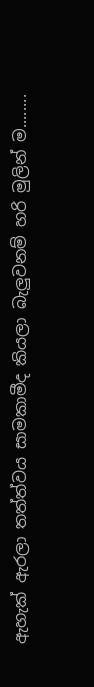ඇහැක් ඇරලා තත්ත්වය සාමකාමීද කියලා බැලුවනම් හරි මුලින් ම........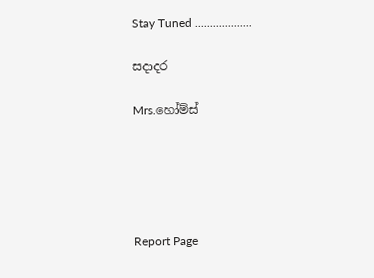Stay Tuned ...................

සදාදර

Mrs.හෝම්ස්





Report Page